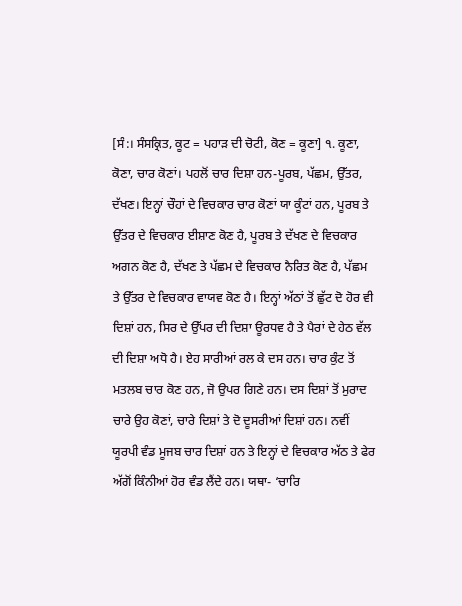[ਸੰ:। ਸੰਸਕ੍ਰਿਤ, ਕੂਟ = ਪਹਾੜ ਦੀ ਚੋਟੀ, ਕੋਣ = ਕੂਣਾ] ੧. ਕੂਣਾ, ਕੋਣਾ, ਚਾਰ ਕੋਣਾਂ। ਪਹਲੋਂ ਚਾਰ ਦਿਸ਼ਾ ਹਨ-ਪੂਰਬ, ਪੱਛਮ, ਉੱਤਰ, ਦੱਖਣ। ਇਨ੍ਹਾਂ ਚੌਹਾਂ ਦੇ ਵਿਚਕਾਰ ਚਾਰ ਕੋਣਾਂ ਯਾ ਕੂੰਟਾਂ ਹਨ, ਪੂਰਬ ਤੇ ਉੱਤਰ ਦੇ ਵਿਚਕਾਰ ਈਸ਼ਾਣ ਕੋਣ ਹੈ, ਪੂਰਬ ਤੇ ਦੱਖਣ ਦੇ ਵਿਚਕਾਰ ਅਗਨ ਕੋਣ ਹੈ, ਦੱਖਣ ਤੇ ਪੱਛਮ ਦੇ ਵਿਚਕਾਰ ਨੈਰਿਤ ਕੋਣ ਹੈ, ਪੱਛਮ ਤੇ ਉੱਤਰ ਦੇ ਵਿਚਕਾਰ ਵਾਯਵ ਕੋਣ ਹੈ। ਇਨ੍ਹਾਂ ਅੱਠਾਂ ਤੋਂ ਛੁੱਟ ਦੋ ਹੋਰ ਵੀ ਦਿਸ਼ਾਂ ਹਨ, ਸਿਰ ਦੇ ਉੱਪਰ ਦੀ ਦਿਸ਼ਾ ਊਰਧਵ ਹੈ ਤੇ ਪੈਰਾਂ ਦੇ ਹੇਠ ਵੱਲ ਦੀ ਦਿਸ਼ਾ ਅਧੋ ਹੈ। ਏਹ ਸਾਰੀਆਂ ਰਲ ਕੇ ਦਸ ਹਨ। ਚਾਰ ਕੁੰਟ ਤੋਂ ਮਤਲਬ ਚਾਰ ਕੋਣ ਹਨ, ਜੋ ਉਪਰ ਗਿਣੇ ਹਨ। ਦਸ ਦਿਸ਼ਾਂ ਤੋਂ ਮੁਰਾਦ ਚਾਰੇ ਉਹ ਕੋਣਾਂ, ਚਾਰੇ ਦਿਸ਼ਾਂ ਤੇ ਦੋ ਦੂਸਰੀਆਂ ਦਿਸ਼ਾਂ ਹਨ। ਨਵੀਂ ਯੂਰਪੀ ਵੰਡ ਮੂਜਬ ਚਾਰ ਦਿਸ਼ਾਂ ਹਨ ਤੇ ਇਨ੍ਹਾਂ ਦੇ ਵਿਚਕਾਰ ਅੱਠ ਤੇ ਫੇਰ ਅੱਗੋਂ ਕਿੰਨੀਆਂ ਹੋਰ ਵੰਡ ਲੈਂਦੇ ਹਨ। ਯਥਾ- ‘ਚਾਰਿ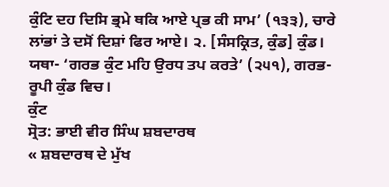ਕੁੰਟਿ ਦਹ ਦਿਸਿ ਭ੍ਰਮੇ ਥਕਿ ਆਏ ਪ੍ਰਭ ਕੀ ਸਾਮ’ (੧੩੩), ਚਾਰੇ ਲਾਂਭਾਂ ਤੇ ਦਸੋਂ ਦਿਸ਼ਾਂ ਫਿਰ ਆਏ। ੨. [ਸੰਸਕ੍ਰਿਤ, ਕੁੰਡ] ਕੁੰਡ। ਯਥਾ- ‘ਗਰਭ ਕੁੰਟ ਮਹਿ ਉਰਧ ਤਪ ਕਰਤੇ’ (੨੫੧), ਗਰਭ-ਰੂਪੀ ਕੁੰਡ ਵਿਚ।
ਕੁੰਟ
ਸ੍ਰੋਤ: ਭਾਈ ਵੀਰ ਸਿੰਘ ਸ਼ਬਦਾਰਥ
« ਸ਼ਬਦਾਰਥ ਦੇ ਮੁੱਖ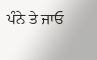ਪੰਨੇ ਤੇ ਜਾਓ